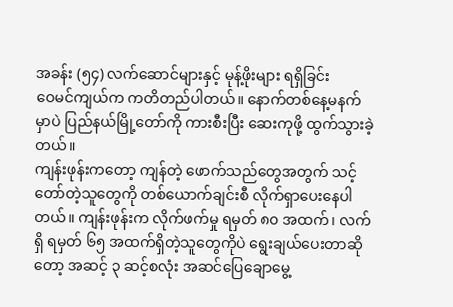အခန်း (၅၄) လက်ဆောင်များနှင့် မုန့်ဖိုးများ ရရှိခြင်း
ဝေမင်ကျယ်က ကတိတည်ပါတယ်။ နောက်တစ်နေ့မနက်မှာပဲ ပြည်နယ်မြို့တော်ကို ကားစီးပြီး ဆေးကုဖို့ ထွက်သွားခဲ့တယ်။
ကျန်းဖုန်းကတော့ ကျန်တဲ့ ဖောက်သည်တွေအတွက် သင့်တော်တဲ့သူတွေကို တစ်ယောက်ချင်းစီ လိုက်ရှာပေးနေပါတယ်။ ကျန်းဖုန်းက လိုက်ဖက်မှု ရမှတ် ၈၀ အထက်၊ လက်ရှိ ရမှတ် ၆၅ အထက်ရှိတဲ့သူတွေကိုပဲ ရွေးချယ်ပေးတာဆိုတော့ အဆင့် ၃ ဆင့်စလုံး အဆင်ပြေချောမွေ့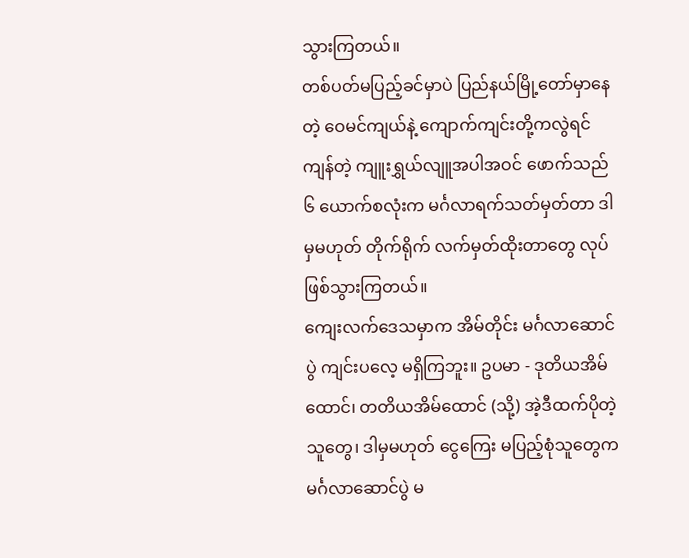သွားကြတယ်။
တစ်ပတ်မပြည့်ခင်မှာပဲ ပြည်နယ်မြို့တော်မှာနေတဲ့ ဝေမင်ကျယ်နဲ့ ကျောက်ကျင်းတို့ကလွဲရင် ကျန်တဲ့ ကျူးရွှယ်လျူအပါအဝင် ဖောက်သည် ၆ ယောက်စလုံးက မင်္ဂလာရက်သတ်မှတ်တာ ဒါမှမဟုတ် တိုက်ရိုက် လက်မှတ်ထိုးတာတွေ လုပ်ဖြစ်သွားကြတယ်။
ကျေးလက်ဒေသမှာက အိမ်တိုင်း မင်္ဂလာဆောင်ပွဲ ကျင်းပလေ့ မရှိကြဘူး။ ဥပမာ - ဒုတိယအိမ်ထောင်၊ တတိယအိမ်ထောင် (သို့) အဲ့ဒီထက်ပိုတဲ့သူတွေ၊ ဒါမှမဟုတ် ငွေကြေး မပြည့်စုံသူတွေက မင်္ဂလာဆောင်ပွဲ မ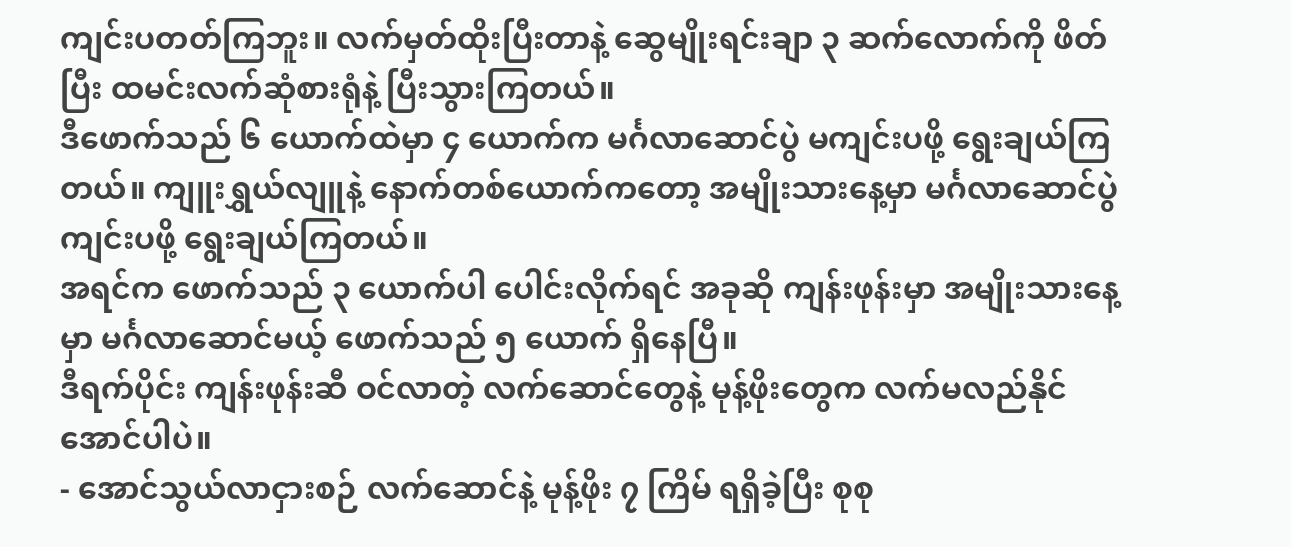ကျင်းပတတ်ကြဘူး။ လက်မှတ်ထိုးပြီးတာနဲ့ ဆွေမျိုးရင်းချာ ၃ ဆက်လောက်ကို ဖိတ်ပြီး ထမင်းလက်ဆုံစားရုံနဲ့ ပြီးသွားကြတယ်။
ဒီဖောက်သည် ၆ ယောက်ထဲမှာ ၄ ယောက်က မင်္ဂလာဆောင်ပွဲ မကျင်းပဖို့ ရွေးချယ်ကြတယ်။ ကျူးရွှယ်လျူနဲ့ နောက်တစ်ယောက်ကတော့ အမျိုးသားနေ့မှာ မင်္ဂလာဆောင်ပွဲ ကျင်းပဖို့ ရွေးချယ်ကြတယ်။
အရင်က ဖောက်သည် ၃ ယောက်ပါ ပေါင်းလိုက်ရင် အခုဆို ကျန်းဖုန်းမှာ အမျိုးသားနေ့မှာ မင်္ဂလာဆောင်မယ့် ဖောက်သည် ၅ ယောက် ရှိနေပြီ။
ဒီရက်ပိုင်း ကျန်းဖုန်းဆီ ဝင်လာတဲ့ လက်ဆောင်တွေနဲ့ မုန့်ဖိုးတွေက လက်မလည်နိုင်အောင်ပါပဲ။
- အောင်သွယ်လာငှားစဉ် လက်ဆောင်နဲ့ မုန့်ဖိုး ၇ ကြိမ် ရရှိခဲ့ပြီး စုစု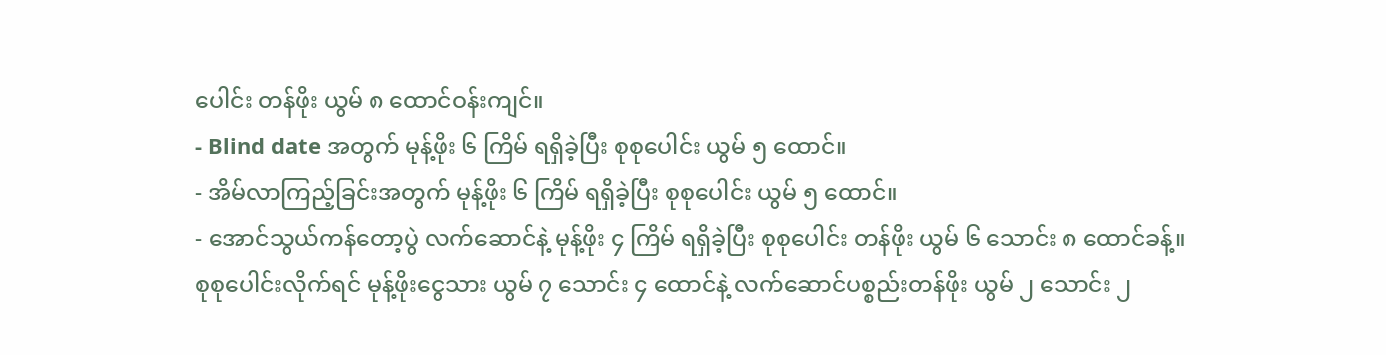ပေါင်း တန်ဖိုး ယွမ် ၈ ထောင်ဝန်းကျင်။
- Blind date အတွက် မုန့်ဖိုး ၆ ကြိမ် ရရှိခဲ့ပြီး စုစုပေါင်း ယွမ် ၅ ထောင်။
- အိမ်လာကြည့်ခြင်းအတွက် မုန့်ဖိုး ၆ ကြိမ် ရရှိခဲ့ပြီး စုစုပေါင်း ယွမ် ၅ ထောင်။
- အောင်သွယ်ကန်တော့ပွဲ လက်ဆောင်နဲ့ မုန့်ဖိုး ၄ ကြိမ် ရရှိခဲ့ပြီး စုစုပေါင်း တန်ဖိုး ယွမ် ၆ သောင်း ၈ ထောင်ခန့်။
စုစုပေါင်းလိုက်ရင် မုန့်ဖိုးငွေသား ယွမ် ၇ သောင်း ၄ ထောင်နဲ့ လက်ဆောင်ပစ္စည်းတန်ဖိုး ယွမ် ၂ သောင်း ၂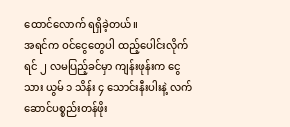ထောင်လောက် ရရှိခဲ့တယ်။
အရင်က ဝင်ငွေတွေပါ ထည့်ပေါင်းလိုက်ရင် ၂ လမပြည့်ခင်မှာ ကျန်းဖုန်းက ငွေသား ယွမ် ၁ သိန်း ၄ သောင်းနီးပါးနဲ့ လက်ဆောင်ပစ္စည်းတန်ဖိုး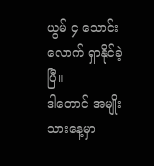ယွမ် ၄ သောင်းလောက် ရှာနိုင်ခဲ့ပြီ။
ဒါတောင် အမျိုးသားနေ့မှာ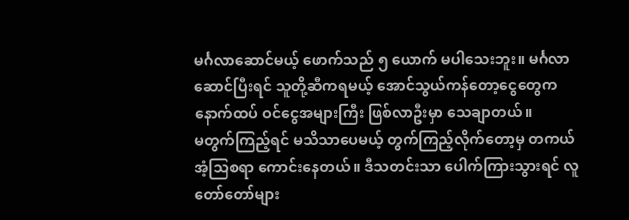မင်္ဂလာဆောင်မယ့် ဖောက်သည် ၅ ယောက် မပါသေးဘူး။ မင်္ဂလာဆောင်ပြီးရင် သူတို့ဆီကရမယ့် အောင်သွယ်ကန်တော့ငွေတွေက နောက်ထပ် ဝင်ငွေအများကြီး ဖြစ်လာဦးမှာ သေချာတယ်။
မတွက်ကြည့်ရင် မသိသာပေမယ့် တွက်ကြည့်လိုက်တော့မှ တကယ် အံ့သြစရာ ကောင်းနေတယ်။ ဒီသတင်းသာ ပေါက်ကြားသွားရင် လူတော်တော်များ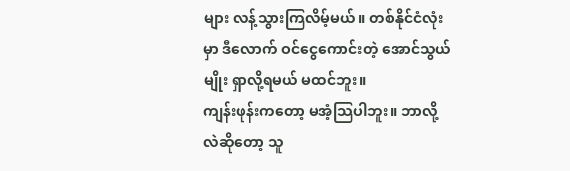များ လန့်သွားကြလိမ့်မယ်။ တစ်နိုင်ငံလုံးမှာ ဒီလောက် ဝင်ငွေကောင်းတဲ့ အောင်သွယ်မျိုး ရှာလို့ရမယ် မထင်ဘူး။
ကျန်းဖုန်းကတော့ မအံ့သြပါဘူး။ ဘာလို့လဲဆိုတော့ သူ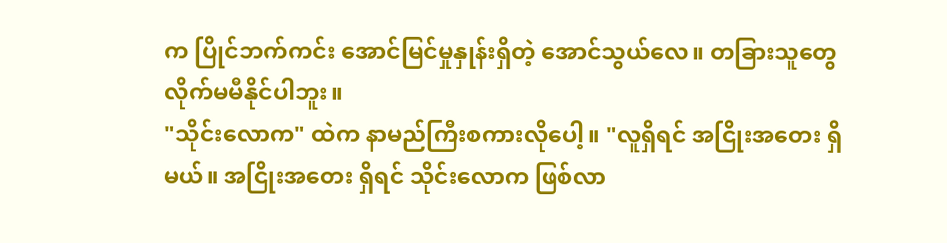က ပြိုင်ဘက်ကင်း အောင်မြင်မှုနှုန်းရှိတဲ့ အောင်သွယ်လေ။ တခြားသူတွေ လိုက်မမီနိုင်ပါဘူး။
"သိုင်းလောက" ထဲက နာမည်ကြီးစကားလိုပေါ့။ "လူရှိရင် အငြိုးအတေး ရှိမယ်။ အငြိုးအတေး ရှိရင် သိုင်းလောက ဖြစ်လာ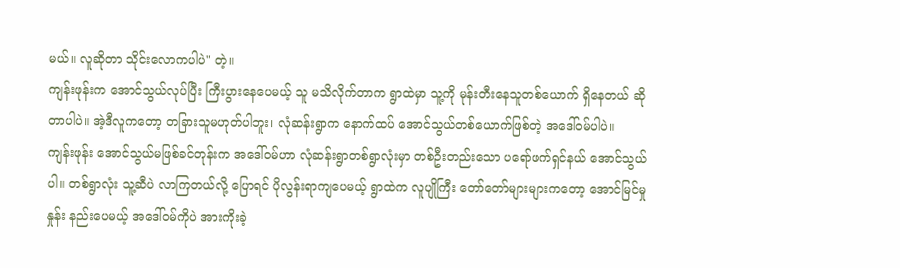မယ်။ လူဆိုတာ သိုင်းလောကပါပဲ" တဲ့။
ကျန်းဖုန်းက အောင်သွယ်လုပ်ပြီး ကြီးပွားနေပေမယ့် သူ မသိလိုက်တာက ရွာထဲမှာ သူ့ကို မုန်းတီးနေသူတစ်ယောက် ရှိနေတယ် ဆိုတာပါပဲ။ အဲ့ဒီလူကတော့ တခြားသူမဟုတ်ပါဘူး၊ လုံဆန်းရွာက နောက်ထပ် အောင်သွယ်တစ်ယောက်ဖြစ်တဲ့ အဒေါ်ဝမ်ပါပဲ။
ကျန်းဖုန်း အောင်သွယ်မဖြစ်ခင်တုန်းက အဒေါ်ဝမ်ဟာ လုံဆန်းရွာတစ်ရွာလုံးမှာ တစ်ဦးတည်းသော ပရော်ဖက်ရှင်နယ် အောင်သွယ်ပါ။ တစ်ရွာလုံး သူ့ဆီပဲ လာကြတယ်လို့ ပြောရင် ပိုလွန်းရာကျပေမယ့် ရွာထဲက လူပျိုကြီး တော်တော်များများကတော့ အောင်မြင်မှုနှုန်း နည်းပေမယ့် အဒေါ်ဝမ်ကိုပဲ အားကိုးခဲ့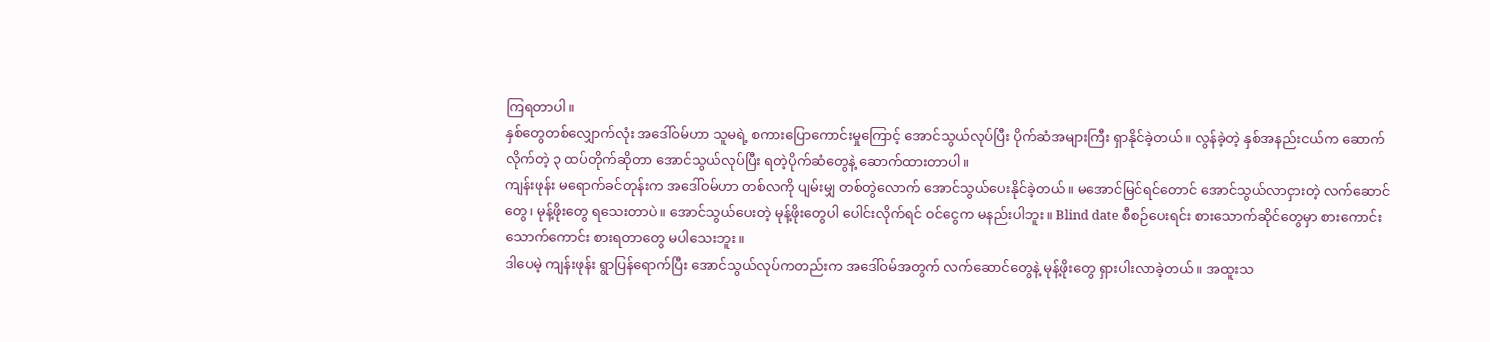ကြရတာပါ။
နှစ်တွေတစ်လျှောက်လုံး အဒေါ်ဝမ်ဟာ သူမရဲ့ စကားပြောကောင်းမှုကြောင့် အောင်သွယ်လုပ်ပြီး ပိုက်ဆံအများကြီး ရှာနိုင်ခဲ့တယ်။ လွန်ခဲ့တဲ့ နှစ်အနည်းငယ်က ဆောက်လိုက်တဲ့ ၃ ထပ်တိုက်ဆိုတာ အောင်သွယ်လုပ်ပြီး ရတဲ့ပိုက်ဆံတွေနဲ့ ဆောက်ထားတာပါ။
ကျန်းဖုန်း မရောက်ခင်တုန်းက အဒေါ်ဝမ်ဟာ တစ်လကို ပျမ်းမျှ တစ်တွဲလောက် အောင်သွယ်ပေးနိုင်ခဲ့တယ်။ မအောင်မြင်ရင်တောင် အောင်သွယ်လာငှားတဲ့ လက်ဆောင်တွေ၊ မုန့်ဖိုးတွေ ရသေးတာပဲ။ အောင်သွယ်ပေးတဲ့ မုန့်ဖိုးတွေပါ ပေါင်းလိုက်ရင် ဝင်ငွေက မနည်းပါဘူး။ Blind date စီစဉ်ပေးရင်း စားသောက်ဆိုင်တွေမှာ စားကောင်းသောက်ကောင်း စားရတာတွေ မပါသေးဘူး။
ဒါပေမဲ့ ကျန်းဖုန်း ရွာပြန်ရောက်ပြီး အောင်သွယ်လုပ်ကတည်းက အဒေါ်ဝမ်အတွက် လက်ဆောင်တွေနဲ့ မုန့်ဖိုးတွေ ရှားပါးလာခဲ့တယ်။ အထူးသ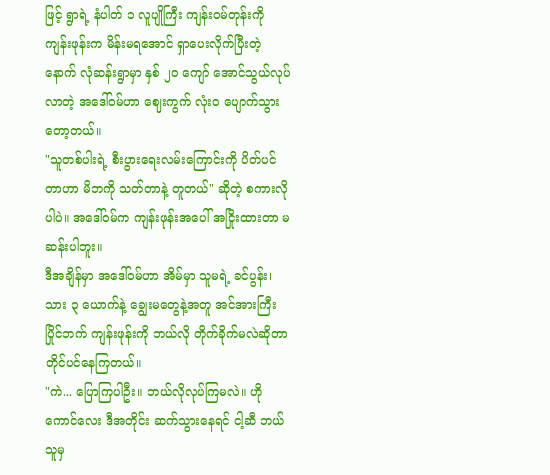ဖြင့် ရွာရဲ့ နံပါတ် ၁ လူပျိုကြီး ကျန်းဝမ်တုန်းကို ကျန်းဖုန်းက မိန်းမရအောင် ရှာပေးလိုက်ပြီးတဲ့နောက် လုံဆန်းရွာမှာ နှစ် ၂၀ ကျော် အောင်သွယ်လုပ်လာတဲ့ အဒေါ်ဝမ်ဟာ ဈေးကွက် လုံးဝ ပျောက်သွားတော့တယ်။
"သူတစ်ပါးရဲ့ စီးပွားရေးလမ်းကြောင်းကို ပိတ်ပင်တာဟာ မိဘကို သတ်တာနဲ့ တူတယ်" ဆိုတဲ့ စကားလိုပါပဲ။ အဒေါ်ဝမ်က ကျန်းဖုန်းအပေါ် အငြိုးထားတာ မဆန်းပါဘူး။
ဒီအချိန်မှာ အဒေါ်ဝမ်ဟာ အိမ်မှာ သူမရဲ့ ခင်ပွန်း၊ သား ၃ ယောက်နဲ့ ချွေးမတွေနဲ့အတူ အင်အားကြီး ပြိုင်ဘက် ကျန်းဖုန်းကို ဘယ်လို တိုက်ခိုက်မလဲဆိုတာ တိုင်ပင်နေကြတယ်။
"ကဲ... ပြောကြပါဦး။ ဘယ်လိုလုပ်ကြမလဲ။ ဟိုကောင်လေး ဒီအတိုင်း ဆက်သွားနေရင် ငါ့ဆီ ဘယ်သူမှ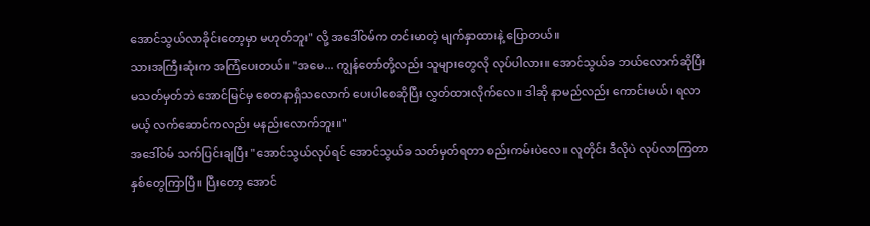အောင်သွယ်လာခိုင်းတော့မှာ မဟုတ်ဘူး" လို့ အဒေါ်ဝမ်က တင်းမာတဲ့ မျက်နှာထားနဲ့ ပြောတယ်။
သားအကြီးဆုံးက အကြံပေးတယ်။ "အမေ... ကျွန်တော်တို့လည်း သူများတွေလို လုပ်ပါလား။ အောင်သွယ်ခ ဘယ်လောက်ဆိုပြီး မသတ်မှတ်ဘဲ အောင်မြင်မှ စေတနာရှိသလောက် ပေးပါစေဆိုပြီး လွှတ်ထားလိုက်လေ။ ဒါဆို နာမည်လည်း ကောင်းမယ်၊ ရလာမယ့် လက်ဆောင်ကလည်း မနည်းလောက်ဘူး။"
အဒေါ်ဝမ် သက်ပြင်းချပြီး "အောင်သွယ်လုပ်ရင် အောင်သွယ်ခ သတ်မှတ်ရတာ စည်းကမ်းပဲလေ။ လူတိုင်း ဒီလိုပဲ လုပ်လာကြတာ နှစ်တွေကြာပြီ။ ပြီးတော့ အောင်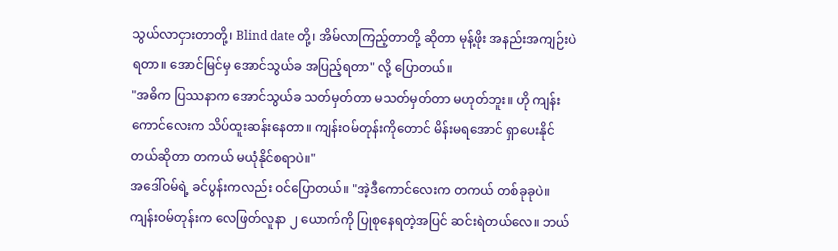သွယ်လာငှားတာတို့၊ Blind date တို့၊ အိမ်လာကြည့်တာတို့ ဆိုတာ မုန့်ဖိုး အနည်းအကျဉ်းပဲ ရတာ။ အောင်မြင်မှ အောင်သွယ်ခ အပြည့်ရတာ" လို့ ပြောတယ်။
"အဓိက ပြဿနာက အောင်သွယ်ခ သတ်မှတ်တာ မသတ်မှတ်တာ မဟုတ်ဘူး။ ဟို ကျန်းကောင်လေးက သိပ်ထူးဆန်းနေတာ။ ကျန်းဝမ်တုန်းကိုတောင် မိန်းမရအောင် ရှာပေးနိုင်တယ်ဆိုတာ တကယ် မယုံနိုင်စရာပဲ။"
အဒေါ်ဝမ်ရဲ့ ခင်ပွန်းကလည်း ဝင်ပြောတယ်။ "အဲ့ဒီကောင်လေးက တကယ် တစ်ခုခုပဲ။ ကျန်းဝမ်တုန်းက လေဖြတ်လူနာ ၂ ယောက်ကို ပြုစုနေရတဲ့အပြင် ဆင်းရဲတယ်လေ။ ဘယ်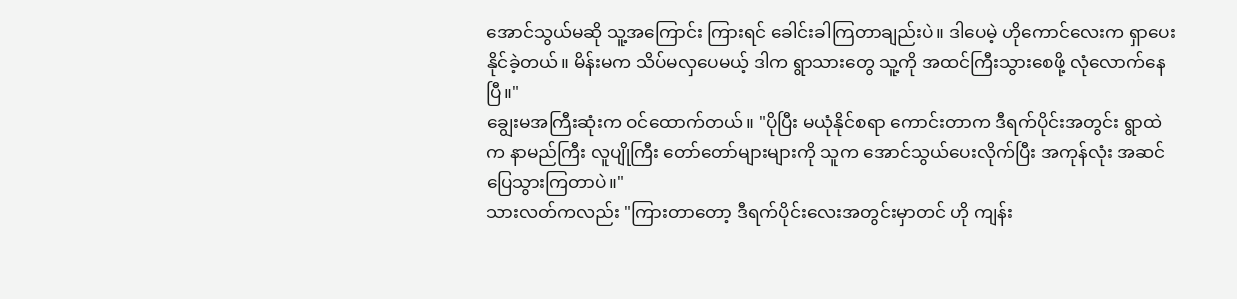အောင်သွယ်မဆို သူ့အကြောင်း ကြားရင် ခေါင်းခါကြတာချည်းပဲ။ ဒါပေမဲ့ ဟိုကောင်လေးက ရှာပေးနိုင်ခဲ့တယ်။ မိန်းမက သိပ်မလှပေမယ့် ဒါက ရွာသားတွေ သူ့ကို အထင်ကြီးသွားစေဖို့ လုံလောက်နေပြီ။"
ချွေးမအကြီးဆုံးက ဝင်ထောက်တယ်။ "ပိုပြီး မယုံနိုင်စရာ ကောင်းတာက ဒီရက်ပိုင်းအတွင်း ရွာထဲက နာမည်ကြီး လူပျိုကြီး တော်တော်များများကို သူက အောင်သွယ်ပေးလိုက်ပြီး အကုန်လုံး အဆင်ပြေသွားကြတာပဲ။"
သားလတ်ကလည်း "ကြားတာတော့ ဒီရက်ပိုင်းလေးအတွင်းမှာတင် ဟို ကျန်း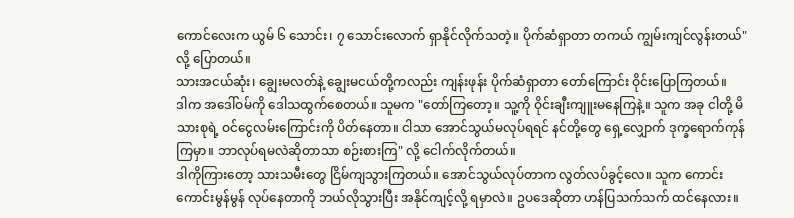ကောင်လေးက ယွမ် ၆ သောင်း၊ ၇ သောင်းလောက် ရှာနိုင်လိုက်သတဲ့။ ပိုက်ဆံရှာတာ တကယ် ကျွမ်းကျင်လွန်းတယ်" လို့ ပြောတယ်။
သားအငယ်ဆုံး၊ ချွေးမလတ်နဲ့ ချွေးမငယ်တို့ကလည်း ကျန်းဖုန်း ပိုက်ဆံရှာတာ တော်ကြောင်း ဝိုင်းပြောကြတယ်။
ဒါက အဒေါ်ဝမ်ကို ဒေါသထွက်စေတယ်။ သူမက "တော်ကြတော့။ သူ့ကို ဝိုင်းချီးကျူးမနေကြနဲ့။ သူက အခု ငါတို့ မိသားစုရဲ့ ဝင်ငွေလမ်းကြောင်းကို ပိတ်နေတာ။ ငါသာ အောင်သွယ်မလုပ်ရရင် နင်တို့တွေ ရှေ့လျှောက် ဒုက္ခရောက်ကုန်ကြမှာ။ ဘာလုပ်ရမလဲဆိုတာသာ စဉ်းစားကြ" လို့ ငေါက်လိုက်တယ်။
ဒါကိုကြားတော့ သားသမီးတွေ ငြိမ်ကျသွားကြတယ်။ အောင်သွယ်လုပ်တာက လွတ်လပ်ခွင့်လေ။ သူက ကောင်းကောင်းမွန်မွန် လုပ်နေတာကို ဘယ်လိုသွားပြီး အနိုင်ကျင့်လို့ ရမှာလဲ။ ဥပဒေဆိုတာ ဟန်ပြသက်သက် ထင်နေလား။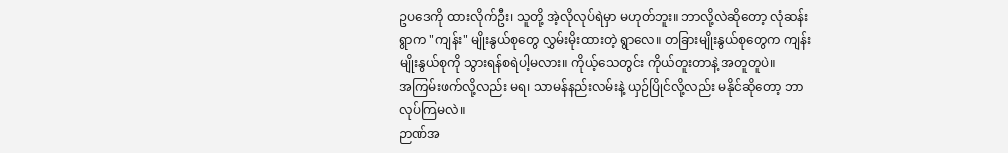ဥပဒေကို ထားလိုက်ဦး၊ သူတို့ အဲ့လိုလုပ်ရဲမှာ မဟုတ်ဘူး။ ဘာလို့လဲဆိုတော့ လုံဆန်းရွာက "ကျန်း" မျိုးနွယ်စုတွေ လွှမ်းမိုးထားတဲ့ ရွာလေ။ တခြားမျိုးနွယ်စုတွေက ကျန်းမျိုးနွယ်စုကို သွားရန်စရဲပါ့မလား။ ကိုယ့်သေတွင်း ကိုယ်တူးတာနဲ့ အတူတူပဲ။
အကြမ်းဖက်လို့လည်း မရ၊ သာမန်နည်းလမ်းနဲ့ ယှဉ်ပြိုင်လို့လည်း မနိုင်ဆိုတော့ ဘာလုပ်ကြမလဲ။
ဉာဏ်အ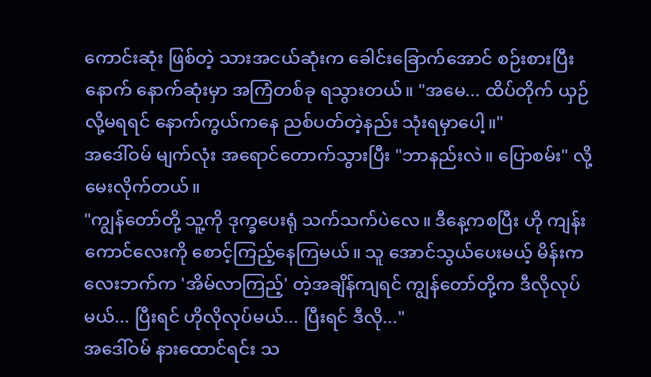ကောင်းဆုံး ဖြစ်တဲ့ သားအငယ်ဆုံးက ခေါင်းခြောက်အောင် စဉ်းစားပြီးနောက် နောက်ဆုံးမှာ အကြံတစ်ခု ရသွားတယ်။ "အမေ... ထိပ်တိုက် ယှဉ်လို့မရရင် နောက်ကွယ်ကနေ ညစ်ပတ်တဲ့နည်း သုံးရမှာပေါ့။"
အဒေါ်ဝမ် မျက်လုံး အရောင်တောက်သွားပြီး "ဘာနည်းလဲ။ ပြောစမ်း" လို့ မေးလိုက်တယ်။
"ကျွန်တော်တို့ သူ့ကို ဒုက္ခပေးရုံ သက်သက်ပဲလေ။ ဒီနေ့ကစပြီး ဟို ကျန်းကောင်လေးကို စောင့်ကြည့်နေကြမယ်။ သူ အောင်သွယ်ပေးမယ့် မိန်းကလေးဘက်က 'အိမ်လာကြည့်' တဲ့အချိန်ကျရင် ကျွန်တော်တို့က ဒီလိုလုပ်မယ်... ပြီးရင် ဟိုလိုလုပ်မယ်... ပြီးရင် ဒီလို..."
အဒေါ်ဝမ် နားထောင်ရင်း သ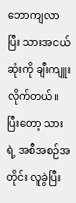ဘောကျလာပြီး သားအငယ်ဆုံးကို ချီးကျူးလိုက်တယ်။ ပြီးတော့ သားရဲ့ အစီအစဉ်အတိုင်း လူခွဲပြီး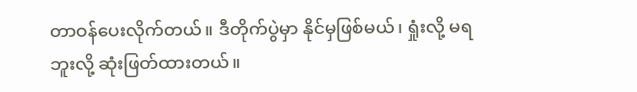တာဝန်ပေးလိုက်တယ်။ ဒီတိုက်ပွဲမှာ နိုင်မှဖြစ်မယ်၊ ရှုံးလို့ မရဘူးလို့ ဆုံးဖြတ်ထားတယ်။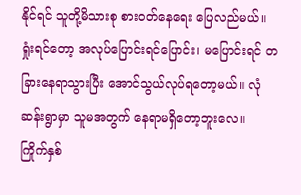နိုင်ရင် သူတို့မိသားစု စားဝတ်နေရေး ပြေလည်မယ်။ ရှုံးရင်တော့ အလုပ်ပြောင်းရင်ပြောင်း၊ မပြောင်းရင် တခြားနေရာသွားပြီး အောင်သွယ်လုပ်ရတော့မယ်။ လုံဆန်းရွာမှာ သူမအတွက် နေရာမရှိတော့ဘူးလေ။
ကြိုက်နှစ်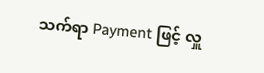သက်ရာ Payment ဖြင့် လှူ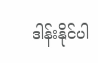ဒါန်းနိုင်ပါ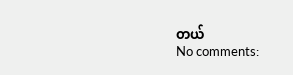တယ်
No comments: